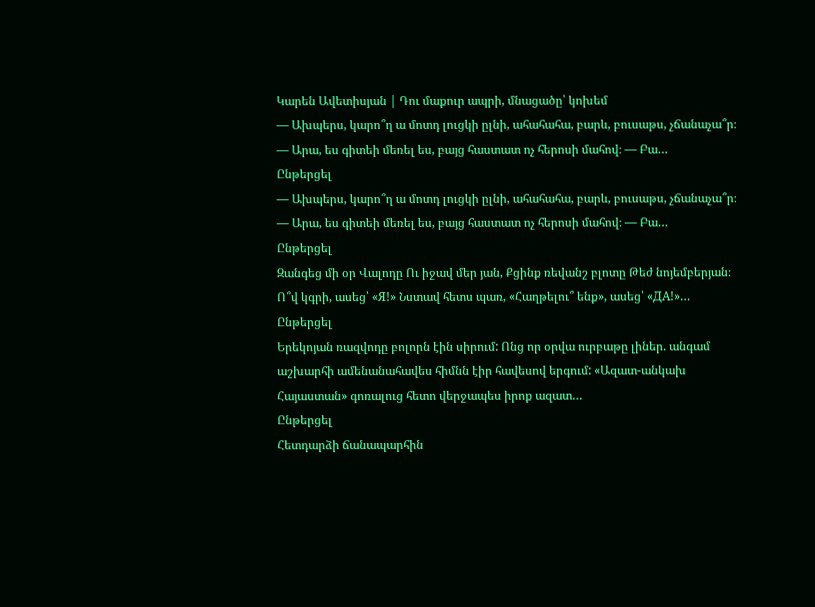Կարեն Ավետիսյան | Դու մաքուր ապրի, մնացածը՝ կոխեմ
— Ախպերս, կարո՞ղ ա մոտդ լուցկի ըլնի, ահահահա, բարև, բուսաթս, չճանաչա՞ր։ — Արա, ես գիտեի մեռել ես, բայց հաստատ ոչ հերոսի մահով։ — Բա…
Ընթերցել
— Ախպերս, կարո՞ղ ա մոտդ լուցկի ըլնի, ահահահա, բարև, բուսաթս, չճանաչա՞ր։ — Արա, ես գիտեի մեռել ես, բայց հաստատ ոչ հերոսի մահով։ — Բա…
Ընթերցել
Զանգեց մի օր Վալոդը Ու իջավ մեր յան, Քցինք ռեվանշ բլոտը Թեժ նոյեմբերյան։ Ո՞վ կգրի, ասեց՝ «Я!» Նստավ հետս պառ, «Հաղթելու՞ ենք», ասեց՝ «ДА!»…
Ընթերցել
Երեկոյան ռազվոդը բոլորն էին սիրում: Ոնց որ օրվա ուրբաթը լիներ. անգամ աշխարհի ամենանահավես հիմնն էիր հավեսով երգում: «Ազատ-անկախ Հայաստան» գոռալուց հետո վերջապես իրոք ազատ…
Ընթերցել
Հետդարձի ճանապարհին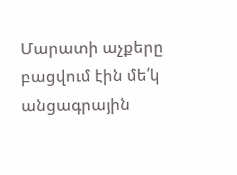Մարատի աչքերը բացվում էին մե՛կ անցագրային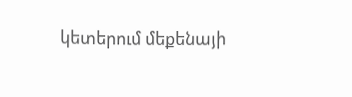կետերում մեքենայի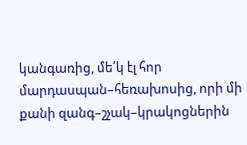կանգառից, մե՛կ էլ հոր մարդասպան–հեռախոսից, որի մի քանի զանգ–շչակ–կրակոցներին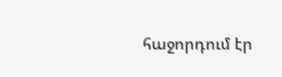հաջորդում էր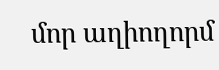մոր աղիողորմ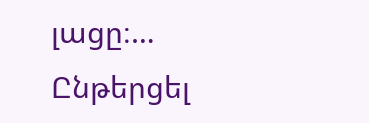լացը։…
Ընթերցել